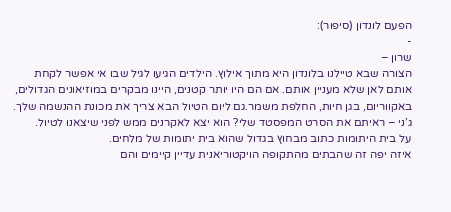הפעם לונדון (סיפור):
-
שרון –
הצורה שבא טיילנו בלונדון היא מתוך אילוץ. הילדים הגיעו לגיל שבו אי אפשר לקחת אותם לאן שלא מעניין אותם. אם הם היו יותר קטנים, היינו מבקרים במוזיאונים הגדולים, באקווריום, בגן חיות, החלפת משמר.גם ליום הטיול הבא צריך את מכונת ההנשמה שלך.
ג’ני – ראיתם את הסרט המפסטד שלי? הוא יצא לאקרנים ממש לפני שיצאנו לטיול.
על בית היתומות כתוב מבחוץ בגדול שהוא בית יתומות של מלחים.
איזה יפה זה שהבתים מהתקופה הויקטוריאנית עדיין קיימים והם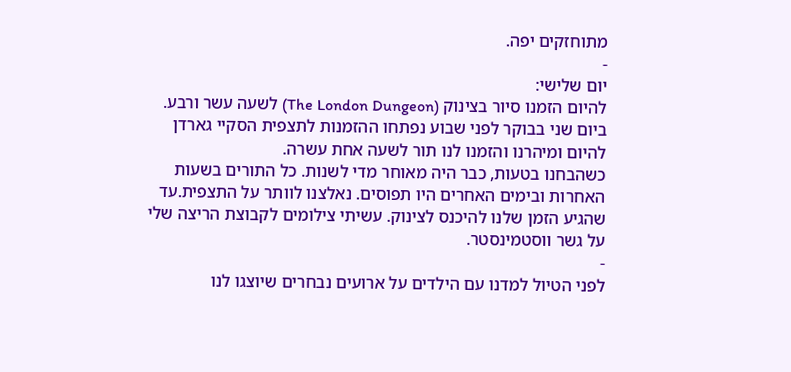מתוחזקים יפה.
-
יום שלישי:
להיום הזמנו סיור בצינוק (The London Dungeon) לשעה עשר ורבע.
ביום שני בבוקר לפני שבוע נפתחו ההזמנות לתצפית הסקיי גארדן להיום ומיהרנו והזמנו לנו תור לשעה אחת עשרה.
כשהבחנו בטעות, כבר היה מאוחר מדי לשנות. כל התורים בשעות האחרות ובימים האחרים היו תפוסים. נאלצנו לוותר על התצפית.עד שהגיע הזמן שלנו להיכנס לצינוק. עשיתי צילומים לקבוצת הריצה שלי על גשר ווסטמינסטר.
-
לפני הטיול למדנו עם הילדים על ארועים נבחרים שיוצגו לנו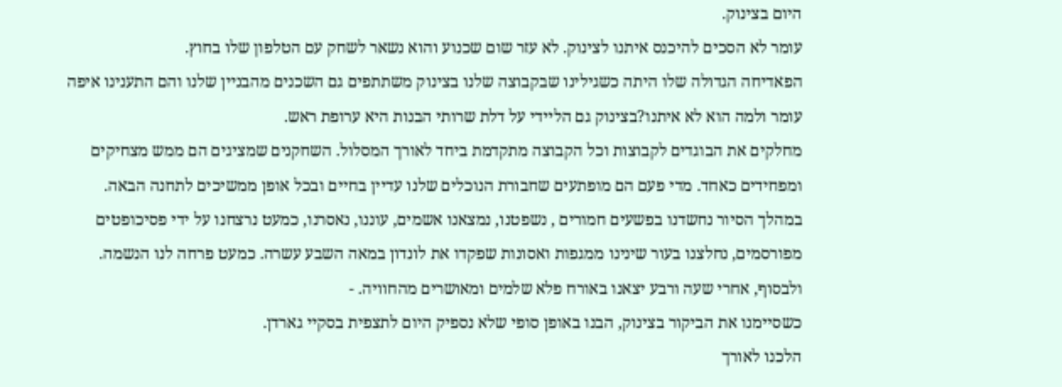היום בצינוק.
עומר לא הסכים להיכנס איתנו לצינוק. לא עזר שום שכנוע והוא נשאר לשחק עם הטלפון שלו בחוץ.
הפאדיחה הגדולה שלו היתה כשגילינו שבקבוצה שלנו בצינוק משתתפים גם השכנים מהבניין שלנו והם התענינו איפה עומר ולמה הוא לא איתנו?בצינוק גם הליידי על דלת שרותי הבנות היא ערופת ראש.
מחלקים את הבוגדים לקבוצות וכל הקבוצה מתקדמת ביחד לאורך המסלול. השחקנים שמציגים הם ממש מצחיקים ומפחידים כאחד. מדי פעם הם מופתעים שחבורת הנוכלים שלנו עדיין בחיים ובכל אופן ממשיכים לתחנה הבאה.
במהלך הסיור נחשדנו בפשעים חמורים , נשפטנו, נמצאנו אשמים, עוננו, נאסרנו, כמעט נרצחנו על ידי פסיכופטים מפורסמים, נחלצנו בעור שינינו ממגפות ואסונות שפקדו את לונדון במאה השבע עשרה. כמעט פרחה לנו הנשמה. ולבסוף, אחרי שעה ורבע יצאנו באורח פלא שלמים ומאושרים מהחוויה. -
כשסיימנו את הביקור בצינוק, הבנו באופן סופי שלא נספיק היום לתצפית בסקיי גארדן.
הלכנו לאורך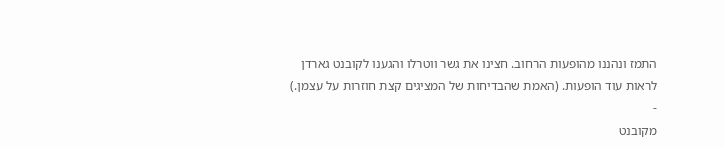התמז ונהננו מהופעות הרחוב. חצינו את גשר ווטרלו והגענו לקובנט גארדן לראות עוד הופעות. (האמת שהבדיחות של המציגים קצת חוזרות על עצמן.)
-
מקובנט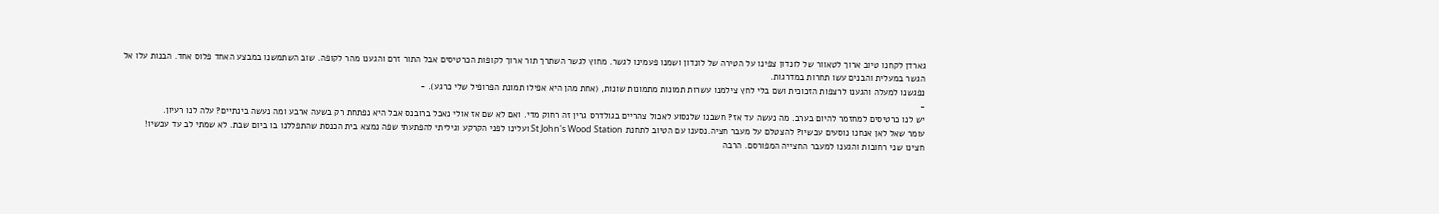גארדן לקחנו טיוב ארוך לטאוור של לונדון צפינו על הטירה של לונדון ושמנו פעמינו לגשר. מחוץ לגשר השתרך תור ארוך לקופות הכרטיסים אבל התור זרם והגענו מהר לקופה. שוב השתמשנו במבצע האחד פלוס אחד. הבנות עלו אל הגשר במעלית והבנים עשו תחרות במדרגות.
נפגשנו למעלה והגענו לרצפות הזכוכית ושם בלי לחץ צילמנו עשרות תמונות מתמונות שונות, (אחת מהן היא אפילו תמונת הפרופיל שלי כרגע). -
-
יש לנו כרטיסים למחזמר להיום בערב. מה נעשה עד אז? חשבנו שלנסוע לאכול צהריים בגולדרס גרין זה רחוק מדי. ואם לא שם אז אולי נאכל ברובנס אבל היא נפתחת רק בשעה ארבע ומה נעשה בינתיים? עלה לנו רעיון.
עומר שאל לאן אנחנו נוסעים עכשיו? להצטלם על מעבר חציה.נסענו עם הטיוב לתחנת St John's Wood Station ועלינו לפני הקרקע וגיליתי להפתעתי שפה נמצא בית הכנסת שהתפללנו בו ביום שבת. לא שמתי לב עד עכשיו!
חצינו שני רחובות והגענו למעבר החצייה המפורסם. הרבה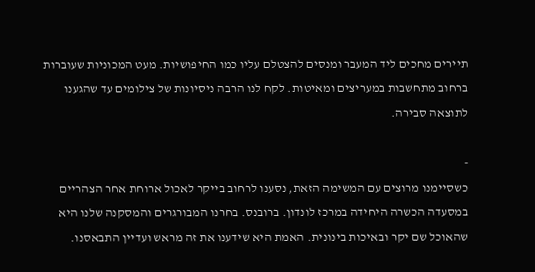תיירים מחכים ליד המעבר ומנסים להצטלם עליו כמו החיפושיות. מעט המכוניות שעוברות ברחוב מתחשבות במעריצים ומאיטות. לקח לנו הרבה ניסיונות של צילומים עד שהגענו לתוצאה סבירה.

-
כשסיימנו מרוצים עם המשימה הזאת, נסענו לרחוב בייקר לאכול ארוחת אחר הצהריים במסעדה הכשרה היחידה במרכז לונדון. ברובנס. בחרנו המבורגרים והמסקנה שלנו היא שהאוכל שם יקר ובאיכות בינונית. האמת היא שידענו את זה מראש ועדיין התבאסנו.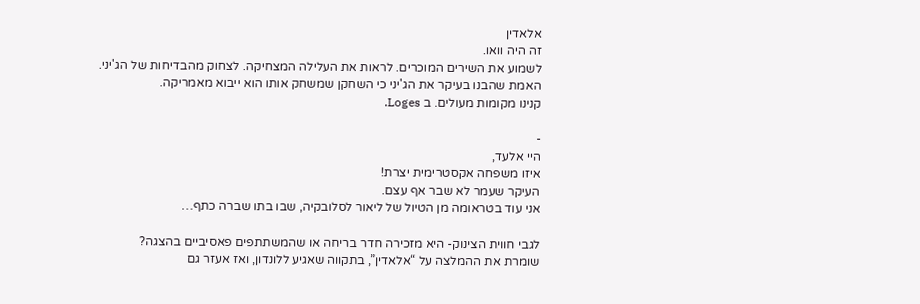אלאדין
זה היה וואו.
לשמוע את השירים המוכרים. לראות את העלילה המצחיקה. לצחוק מהבדיחות של הג'יני.
האמת שהבנו בעיקר את הג'יני כי השחקן שמשחק אותו הוא ייבוא מאמריקה.
קנינו מקומות מעולים. ב Loges.

-
היי אלעד,
איזו משפחה אקסטרימית יצרת!
העיקר שעמר לא שבר אף עצם.
אני עוד בטראומה מן הטיול של ליאור לסלובקיה, שבו בתו שברה כתף…

לגבי חווית הצינוק- היא מזכירה חדר בריחה או שהמשתתפים פאסיביים בהצגה?
שומרת את ההמלצה על “אלאדין”, בתקווה שאגיע ללונדון, ואז אעזר גם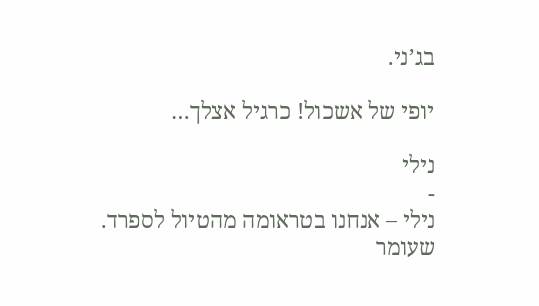בג’ני.

יופי של אשכול! כרגיל אצלך…

נילי
-
נילי – אנחנו בטראומה מהטיול לספרד. שעומר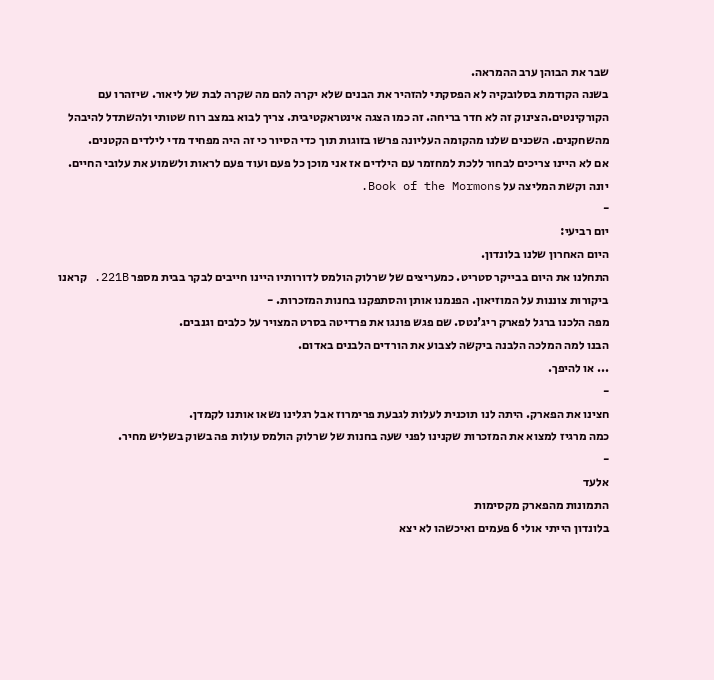שבר את הבוהן ערב ההמראה.
בשנה הקודמת בסלובקיה לא הפסקתי להזהיר את הבנים שלא יקרה להם מה שקרה לבת של ליאור. שיזהרו עם הקורקינטים.הצינוק זה לא חדר בריחה. זה כמו הצגה אינטראקטיבית. צריך לבוא במצב רוח שטותי ולהשתדל להיבהל מהשחקנים. השכנים שלנו מהקומה העליונה פרשו בזוגות תוך כדי הסיור כי זה היה מפחיד מדי לילדים הקטנים.
אם לא היינו צריכים לבחור ללכת למחזמר עם הילדים אז אני מוכן כל פעם ועוד פעם לראות ולשמוע את עלובי החיים.
יונה וקשת המליצה על Book of the Mormons.
-
יום רביעי:
היום האחרון שלנו בלונדון.
התחלנו את היום בבייקר סטריט. כמעריצים של שרלוק הולמס לדורותיו היינו חייבים לבקר בבית מספר 221B. קראנו ביקורות צוננות על המוזיאון. הפנמנו אותן והסתפקנו בחנות המזכרות. -
מפה הלכנו ברגל לפארק ריג'נטס. שם פגש פונגו את פרדיטה בסרט המצויר על כלבים וגנבים.
הבנו למה המלכה הלבנה ביקשה לצבוע את הורדים הלבנים באדום.
... או להיפך.
-
חצינו את הפארק. היתה לנו תוכנית לעלות לגבעת פרימרוז אבל רגלינו נשאו אותנו לקמדן.
כמה מרגיז למצוא את המזכרות שקנינו לפני שעה בחנות של שרלוק הולמס עולות פה בשוק בשליש מחיר.
-
אלעד
התמונות מהפארק מקסימות
בלונדון הייתי אולי 6 פעמים ואיכשהו לא יצא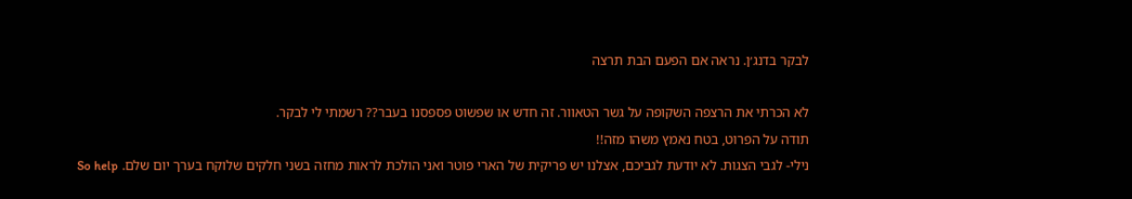לבקר בדנג׳ן. נראה אם הפעם הבת תרצה

לא הכרתי את הרצפה השקופה על גשר הטאוור. זה חדש או שפשוט פספסנו בעבר?? רשמתי לי לבקר.
תודה על הפרוט, בטח נאמץ משהו מזה!!
נילי- לגבי הצגות. לא יודעת לגביכם, אצלנו יש פריקית של הארי פוטר ואני הולכת לראות מחזה בשני חלקים שלוקח בערך יום שלם. So help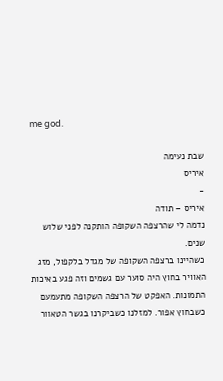me god.

שבת נעימה
איריס
-
איריס – תודה
נדמה לי שהרצפה השקופה הותקנה לפני שלוש שנים.
כשהיינו ברצפה השקופה של מגדל בלקפול, מזג האוויר בחוץ היה סוער עם גשמים וזה פגע באיכות התמונות. האפקט של הרצפה השקופה מתעמעם כשבחוץ אפור. למזלנו כשביקרנו בגשר הטאוור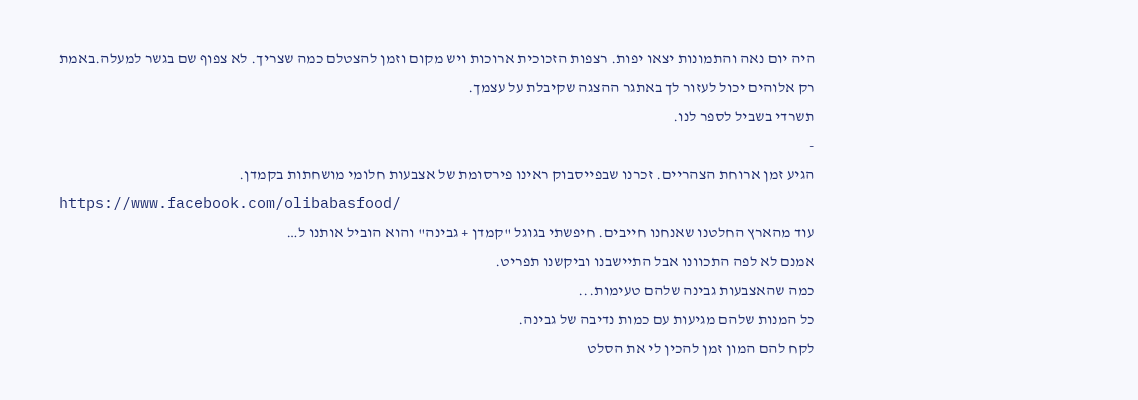היה יום נאה והתמונות יצאו יפות. רצפות הזכוכית ארוכות ויש מקום וזמן להצטלם כמה שצריך. לא צפוף שם בגשר למעלה.באמת רק אלוהים יכול לעזור לך באתגר ההצגה שקיבלת על עצמך.
תשרדי בשביל לספר לנו.
-
הגיע זמן ארוחת הצהריים. זכרנו שבפייסבוק ראינו פירסומת של אצבעות חלומי מושחתות בקמדן.
https://www.facebook.com/olibabasfood/
עוד מהארץ החלטנו שאנחנו חייבים. חיפשתי בגוגל "קמדן + גבינה" והוא הוביל אותנו ל…
אמנם לא לפה התכוונו אבל התיישבנו וביקשנו תפריט.
כמה שהאצבעות גבינה שלהם טעימות...
כל המנות שלהם מגיעות עם כמות נדיבה של גבינה.
לקח להם המון זמן להכין לי את הסלט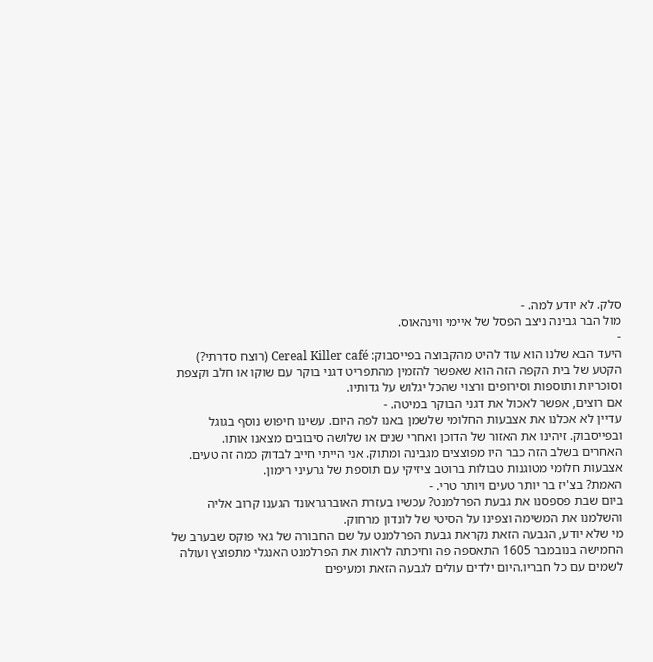סלק. לא יודע למה. -
מול הבר גבינה ניצב הפסל של איימי ווינהאוס.
-
היעד הבא שלנו הוא עוד להיט מהקבוצה בפייסבוק: Cereal Killer café (רוצח סדרתי?)
הקטע של בית הקפה הזה הוא שאפשר להזמין מהתפריט דגני בוקר עם שוקו או חלב וקצפת וסוכריות ותוספות וסירופים ורצוי שהכל יגלוש על גדותיו.
אם רוצים, אפשר לאכול את דגני הבוקר במיטה. -
עדיין לא אכלנו את אצבעות החלומי שלשמן באנו לפה היום. עשינו חיפוש נוסף בגוגל ובפייסבוק. זיהינו את האזור של הדוכן ואחרי שנים או שלושה סיבובים מצאנו אותו.
האחרים בשלב הזה כבר היו מפוצצים מגבינה ומתוק. אני הייתי חייב לבדוק כמה זה טעים.
אצבעות חלומי מטוגנות טבולות ברוטב ציזיקי עם תוספת של גרעיני רימון.
האמת? בצ'יז בר יותר טעים ויותר טרי. -
ביום שבת פספסנו את גבעת הפרלמנט? עכשיו בעזרת האוברגראונד הגענו קרוב אליה והשלמנו את המשימה וצפינו על הסיטי של לונדון מרחוק.
מי שלא יודע, הגבעה הזאת נקראת גבעת הפרלמנט על שם החבורה של גאי פוקס שבערב של החמישה בנובמבר 1605 התאספה פה וחיכתה לראות את הפרלמנט האנגלי מתפוצץ ועולה לשמים עם כל חבריו.היום ילדים עולים לגבעה הזאת ומעיפים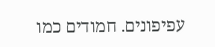עפיפונים. חמודים כמו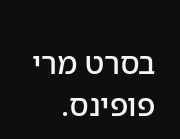בסרט מרי פופינס.